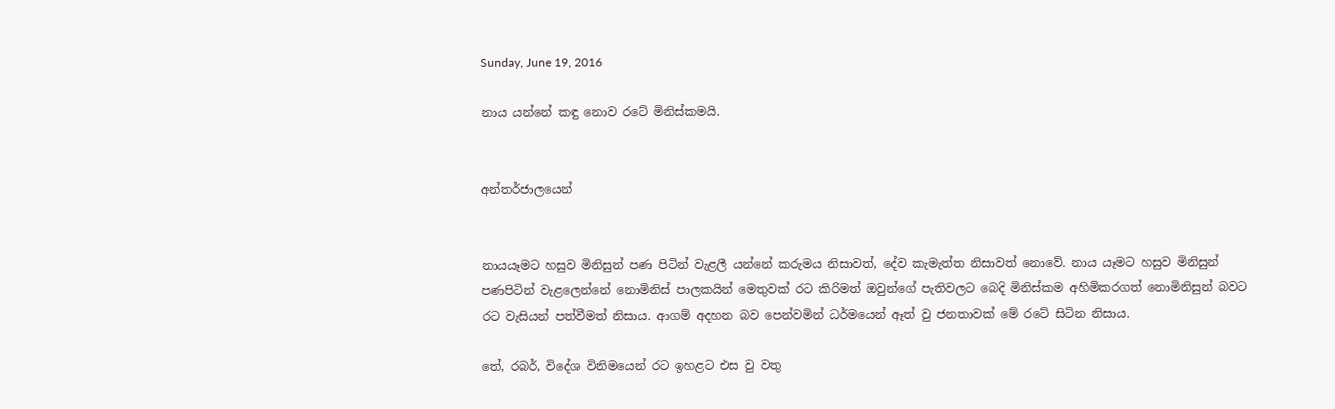Sunday, June 19, 2016

නාය යන්නේ කඳු නොව රටේ මිනිස්කමයි.


අන්තර්ජාලයෙන්


නායයෑමට හසුව මිනිසුන් පණ පිටින් වැළලී යන්නේ කරුමය නිසාවත්, දේව කැමැත්ත නිසාවත් නොවේ. නාය යෑමට හසුව මිනිසුන් පණපිටින් වැළලෙන්නේ නොමිනිස් පාලකයින් මෙතුවක් රට කිරිමත් ඔවුන්ගේ පැතිවලට බෙදි මිනිස්කම අහිමිකරගත් නොමිනිසුන් බවට රට වැසියන් පත්වීමත් නිසාය. ආගම් අදහන බව පෙන්වමින් ධර්මයෙන් ඈත් වු ජනතාවක් මේ රටේ සිටින නිසාය.

තේ, රබර්, විදේශ විනිමයෙන් රට ඉහළට එස වු වතු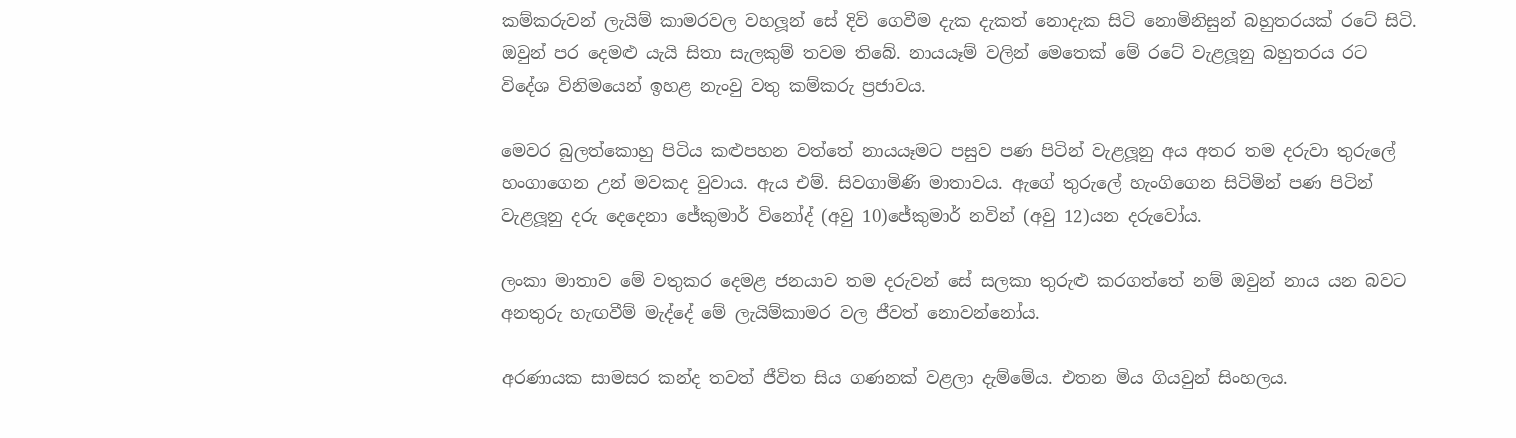කම්කරුවන් ලැයිම් කාමරවල වහලූන් සේ දිවි ගෙවීම දැක දැකත් නොදැක සිටි නොමිනිසුන් බහුතරයක් රටේ සිටි. ඔවුන් පර දෙමළු යැයි සිතා සැලකුම් තවම තිබේ. නායයෑම් වලින් මෙතෙක් මේ රටේ වැළලූනු බහුතරය රට විදේශ විනිමයෙන් ඉහළ නැංවු වතු කම්කරු ප්‍රජාවය.

මෙවර බුලත්කොහු පිටිය කළුපහන වත්තේ නායයෑමට පසුව පණ පිටින් වැළලූනු අය අතර තම දරුවා තුරුලේ හංගාගෙන උන් මවකද වුවාය. ඇය එම්. සිවගාමිණි මාතාවය. ඇගේ තුරුලේ හැංගිගෙන සිටිමින් පණ පිටින් වැළලූනු දරු දෙදෙනා ජේකුමාර් විනෝද් (අවු 10)ජේකුමාර් නවින් (අවු 12)යන දරුවෝය.

ලංකා මාතාව මේ වතුකර දෙමළ ජනයාව තම දරුවන් සේ සලකා තුරුළු කරගත්තේ නම් ඔවුන් නාය යන බවට අනතුරු හැඟවීම් මැද්දේ මේ ලැයිම්කාමර වල ජීවත් නොවන්නෝය.

අරණායක සාමසර කන්ද තවත් ජීවිත සිය ගණනක් වළලා දැම්මේය. එතන මිය ගියවුන් සිංහලය.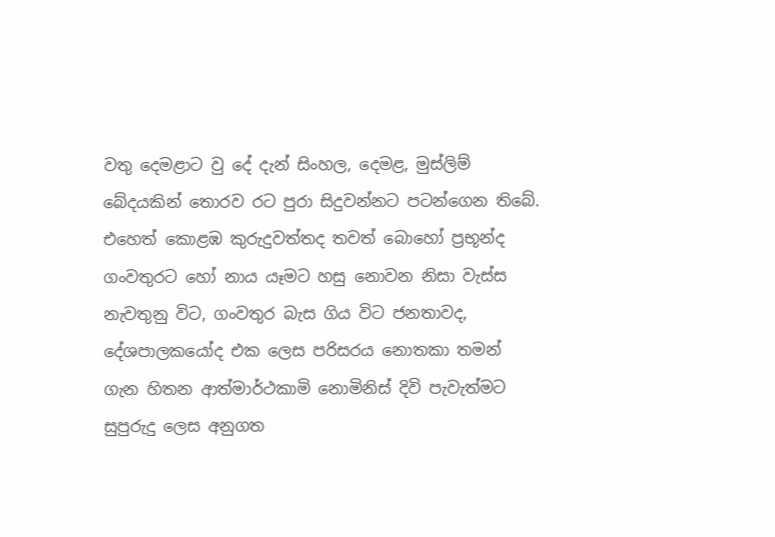වතු දෙමළාට වු දේ දැන් සිංහල, දෙමළ, මුස්ලිම් බේදයකින් තොරව රට පුරා සිදුවන්නට පටන්ගෙන තිබේ. එහෙත් කොළඹ කුරුදුවත්තද තවත් බොහෝ ප්‍රභූන්ද ගංවතුරට හෝ නාය යෑමට හසු නොවන නිසා වැස්ස නැවතුනු විට, ගංවතුර බැස ගිය විට ජනතාවද, දේශපාලකයෝද එක ලෙස පරිසරය නොතකා තමන් ගැන හිතන ආත්මාර්ථකාමි නොමිනිස් දිවි පැවැත්මට සුපුරුදු ලෙස අනුගත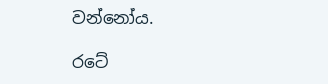වන්නෝය.

රටේ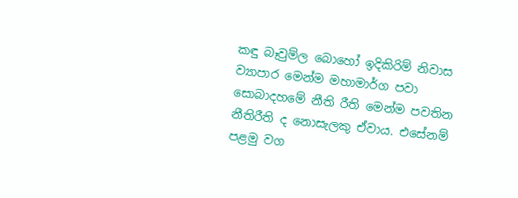කඳු බෑවුම්ල බොහෝ ඉදිකිරිම් නිවාස ව්‍යාපාර මෙන්ම මහාමාර්ග පවා සොබාදහමේ නීති රීති මෙන්ම පවතින නීතිරීති ද නොසැලකු ඒවාය. එසේනම් පළමු වග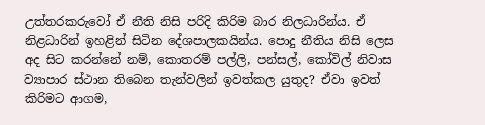උත්තරකරුවෝ ඒ නීති නිසි පරිදි කිරිම බාර නිලධාරින්ය. ඒ නිළධාරින් ඉහළින් සිටින දේශපාලකයින්ය. පොදු නීතිය නිසි ලෙස අද සිට කරන්නේ නම්, කොතරම් පල්ලි, පන්සල්, කෝවිල් නිවාස ව්‍යාපාර ස්ථාන තිබෙන තැන්වලින් ඉවත්කල යුතුද? ඒවා ඉවත් කිරිමට ආගම,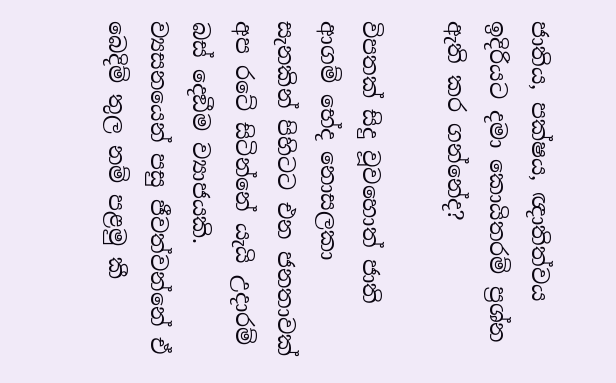ජාතිය, පක්ෂය, ඥාතිත්වය ඉදිරියට දමා කොයිතරම් ප්‍රශ්න ඇති කර ගන්නේද?

විපතක් සිදු වූවහොත් ජාති ආගම් භේද නොසලකා සැනකින් පිහිටට එන ජනතාවක් අප රටේ සිටින්නේ යැයි උදාරම් බස් දෙඞීම ව්‍යාජයකි. ව්‍යසනයෙන් පසු ජීවත්වන්නේ ඒ බෙදිම් තුල නම් පළමු කී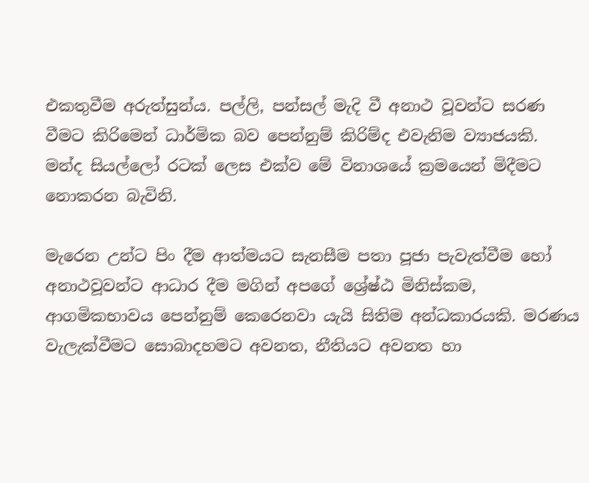එකතුවීම අරුත්සුන්ය. පල්ලි, පන්සල් මැදි වී අනාථ වූවන්ට සරණ වීමට කිරිමෙන් ධාර්මික බව පෙන්නුම් කිරිම්ද එවැනිම ව්‍යාජයකි. මන්ද සියල්ලෝ රටක් ලෙස එක්ව මේ විනාශයේ ක්‍රමයෙන් මිදීමට නොකරන බැවිනි.

මැරෙන උන්ට පිං දීම ආත්මයට සැනසීම පතා පූජා පැවැත්වීම හෝ අනාථවූවන්ට ආධාර දීම මගින් අපගේ ශ්‍රේෂ්ඨ මිනිස්කම, ආගමිකභාවය පෙන්නුම් කෙරෙනවා යැයි සිතිම අන්ධකාරයකි. මරණය වැලැක්වීමට සොබාදහමට අවනත, නීතියට අවනත හා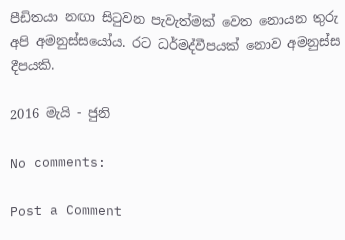පීඩිතයා නඟා සිටුවන පැවැත්මක් වෙත නොයන තුරු අපි අමනුස්සයෝය. රට ධර්මද්වීපයක් නොව අමනුස්ස දීපයකි.

2016 මැයි - ජුනි

No comments:

Post a Comment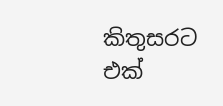කිතුසරට එක්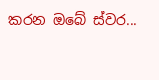කරන ඔබේ ස්වර...